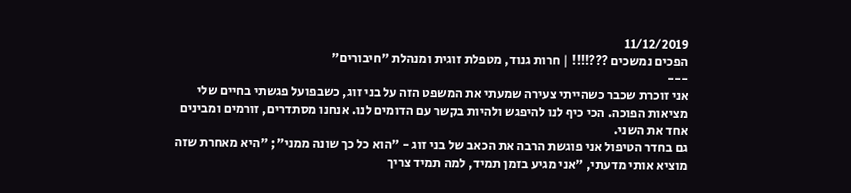11/12/2019
הפכים נמשכים ???!!!! | חרות גנוד, מטפלת זוגית ומנהלת "חיבורים"
---
אני זוכרת שכבר כשהייתי צעירה שמעתי את המשפט הזה על בני זוג, כשבפועל פגשתי בחיים שלי מציאות הפוכה. הכי כיף לנו להיפגש ולהיות בקשר עם הדומים לנו. אנחנו מסתדרים, זורמים ומבינים אחד את השני.
גם בחדר הטיפול אני פוגשת הרבה את הכאב של בני זוג - "הוא כל כך שונה ממני"; "היא מאחרת שזה מוציא אותי מדעתי, "אני מגיע בזמן תמיד, למה תמיד צריך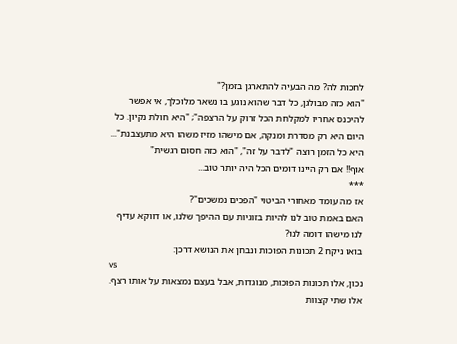לחכות לה? מה הבעיה להתארגן בזמן?"
"הוא כזה מבולגן, כל דבר שהוא נוגע בו נשאר מלוכלך, אי אפשר להיכנס אחריו למקלחת הכל זרוק על הרצפה"; "היא חולת נקיון. כל היום היא רק מסדרת ומנקה, אם מישהו מזיז משהו היא מתעצבנת"...
היא כל הזמן רוצה "לדבר על זה", "הוא כזה חסום רגשית"
אוף!! אם רק היינו דומים הכל היה יותר טוב...
***
אז מה עומד מאחורי הביטוי "הפכים נמשכים"?
האם באמת טוב לנו להיות בזוגיות עם ההיפך שלנו, או דווקא עדיף לנו מישהו דומה לנו?
בואו ניקח 2 תכונות הפוכות ונבחן את הנושא דרכן:
vs
נכון, אלו תכונות הפוכות, מנוגדות, אבל בעצם נמצאות על אותו רצף. אלו שתי קצוות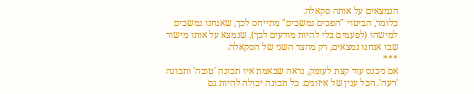הנמצאים על אותה סקאלה.
כלומר, הביטוי "הפכים נמשכים" מתייחס לכך, שאנחנו נמשכים למישהו (לפעמים בלי להיות מודעים לכך), שנמצא על אותו מישור שבו אנחנו נמצאים, רק מהצד השני של הסקאלה.
***
אם ניכנס עוד קצת לעומק, נראה שבאמת איו תכונה 'טובה' ותכונה 'רעה'. הכל ענין של איזונים. כל תכונה יכולה להיות גם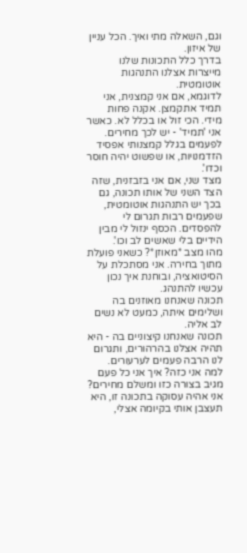וגם, השאלה מתי ואיך. הכל עניין של איזון.
בדרך כלל התכונות שלנו מייצרות אצלנו התנהגות אוטומטית.
לדוגמא, אם אני קמצנית, אני תמיד אתקמצן. אקנה פחות מידי. הכי זול או בכלל לא. כאשר אני 'תמיד' - יש לכך מחירים. לפעמים בגלל קמצנותי אפסיד הזדמנויות, או שפשוט יהיה חוסר וכדו'.
מצד שני, אם אני בזבזנית, שזה הצד השני של אותו תכונה, גם בכך יש התנהגות אוטומטית, שפעמים רבות תגרום לי להפסדים. הכסף ינזול לי מבין הידיים בלי שאשים לב וכו'.
מהו מצב *מאוזן*? כשאני פועלת מתוך בחירה. אני מסתכלת על הסיטואציה, ובוחנת איך נכון עכשיו להתנהג.
תכונה שאנחנו מאוזנים בה ושלימים איתה, כמעט לא נשים לב אליה.
תכונה שאנחנו קיצוניים בה - היא תהיה אצלנו בהרהורים, ותגרום לנו הרבה פעמים לערעורים. למה אני כזה? איך אני כל פעם מגיב בצורה כזו ומשלם מחירים?
אני אהיה עסוקה בתכונה זו, היא תעצבן אותי בקיומה אצלי,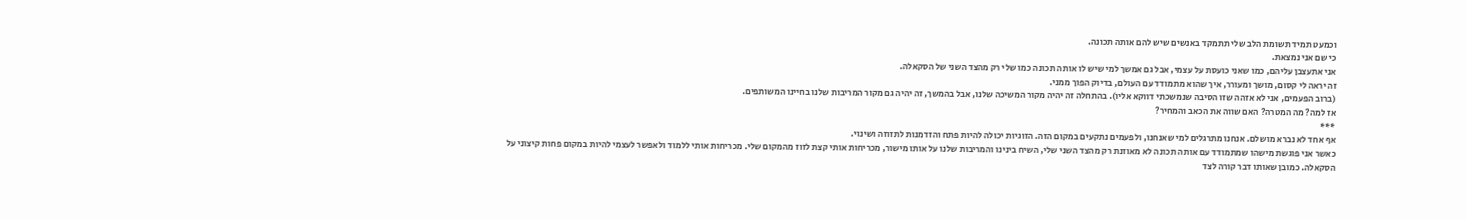וכמעט תמיד תשומת הלב שלי תתמקד באנשים שיש להם אותה תכונה.
כי שם אני נמצאת.
אני אתעצבן עליהם, כמו שאני כועסת על עצמי, אבל גם אמשך למי שיש לו אותה תכונה כמו שלי רק מהצד השני של הסקאלה.
זה יראה לי קסום, מושך ומעורר, איך שהוא מתמודד עם העולם, בדיוק הפוך ממני.
(ברוב הפעמים, אני לא אזהה שזו הסיבה שנמשכתי דווקא אליו). בהתחלה זה יהיה מקור המשיכה שלנו, אבל בהמשך, זה יהיה גם מקור המריבות שלנו בחיינו המשותפים.
אז למה? מה המטרה? האם שווה את הכאב והמחיר?
***
אף אחד לא נברא מושלם. אנחנו מתרגלים למי שאנחנו, ולפעמים נתקעים במקום הזה. הזוגיות יכולה להיות פתח והזדמנות לתזוזה ושינוי.
כאשר אני פוגשת מישהו שמתמודד עם אותה תכונה לא מאוזנת רק מהצד השני שלי, השיח בינינו והמריבות שלנו על אותו מישור, מכריחות אותי קצת לזוז מהמקום שלי. מכריחות אותי ללמוד ולאפשר לעצמי להיות במקום פחות קיצוני על הסקאלה. כמובן שאותו דבר קורה לצד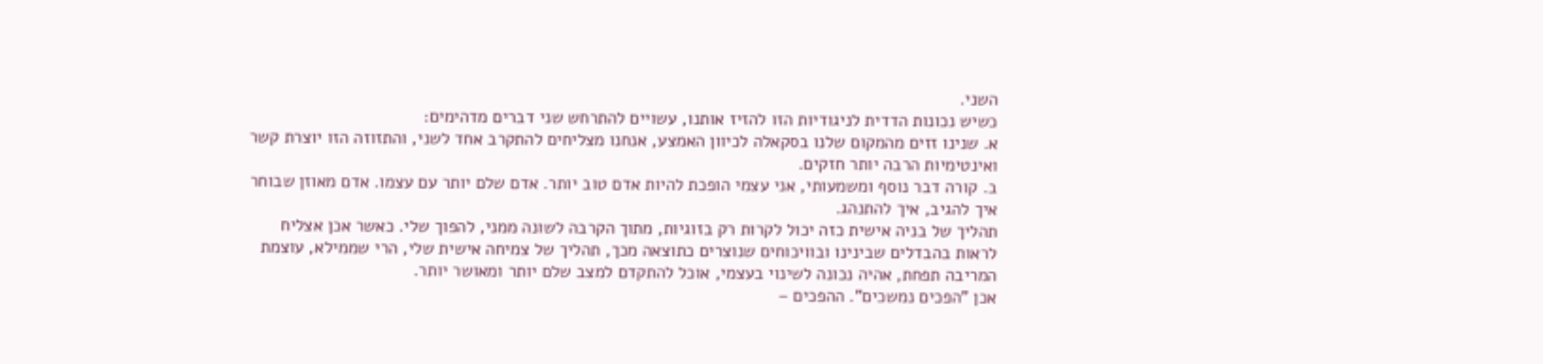השני.
כשיש נכונות הדדית לניגודיות הזו להזיז אותנו, עשויים להתרחש שני דברים מדהימים:
א. שנינו זזים מהמקום שלנו בסקאלה לכיוון האמצע, אנחנו מצליחים להתקרב אחד לשני, והתזוזה הזו יוצרת קשר ואינטימיות הרבה יותר חזקים.
ב. קורה דבר נוסף ומשמעותי, אני עצמי הופכת להיות אדם טוב יותר. אדם שלם יותר עם עצמו. אדם מאוזן שבוחר איך להגיב, איך להתנהג.
תהליך של בניה אישית כזה יכול לקרות רק בזוגיות, מתוך הקרבה לשונה ממני, להפוך שלי. כאשר אכן אצליח לראות בהבדלים שבינינו ובוויכוחים שנוצרים כתוצאה מכך, תהליך של צמיחה אישית שלי, הרי שממילא, עוצמת המריבה תפחת, אהיה נכונה לשינוי בעצמי, אוכל להתקדם למצב שלם יותר ומאושר יותר.
אכן "הפכים נמשכים". ההפכים –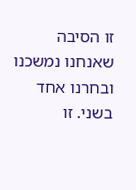זו הסיבה שאנחנו נמשכנו ובחרנו אחד בשני. זו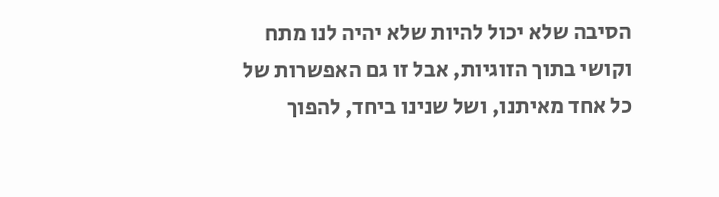הסיבה שלא יכול להיות שלא יהיה לנו מתח וקושי בתוך הזוגיות, אבל זו גם האפשרות של כל אחד מאיתנו, ושל שנינו ביחד, להפוך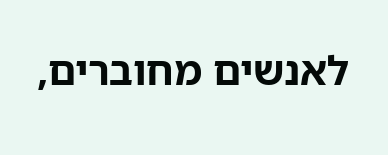לאנשים מחוברים,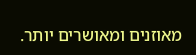מאוזנים ומאושרים יותר.